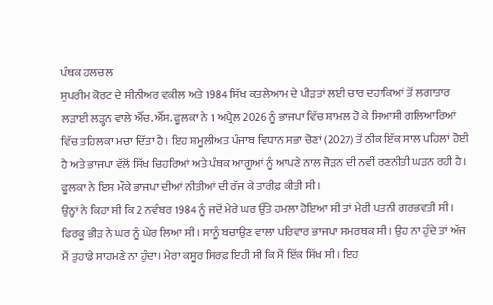ਪੰਥਕ ਹਲਚਲ
ਸੁਪਰੀਮ ਕੋਰਟ ਦੇ ਸੀਨੀਅਰ ਵਕੀਲ ਅਤੇ 1984 ਸਿੱਖ ਕਤਲੇਆਮ ਦੇ ਪੀੜਤਾਂ ਲਈ ਚਾਰ ਦਹਾਕਿਆਂ ਤੋਂ ਲਗਾਤਾਰ ਲੜਾਈ ਲੜ੍ਹਨ ਵਾਲੇ ਐੱਚ.ਐੱਸ. ਫੂਲਕਾ ਨੇ 1 ਅਪ੍ਰੈਲ 2026 ਨੂੰ ਭਾਜਪਾ ਵਿੱਚ ਸ਼ਾਮਲ ਹੋ ਕੇ ਸਿਆਸੀ ਗਲਿਆਰਿਆਂ ਵਿੱਚ ਤਹਿਲਕਾ ਮਚਾ ਦਿੱਤਾ ਹੈ। ਇਹ ਸ਼ਮੂਲੀਅਤ ਪੰਜਾਬ ਵਿਧਾਨ ਸਭਾ ਚੋਣਾਂ (2027) ਤੋਂ ਠੀਕ ਇੱਕ ਸਾਲ ਪਹਿਲਾਂ ਹੋਈ ਹੈ ਅਤੇ ਭਾਜਪਾ ਵੱਲੋਂ ਸਿੱਖ ਚਿਹਰਿਆਂ ਅਤੇ ਪੰਥਕ ਆਗੂਆਂ ਨੂੰ ਆਪਣੇ ਨਾਲ ਜੋੜਨ ਦੀ ਨਵੀਂ ਰਣਨੀਤੀ ਘੜਨ ਰਹੀ ਹੈ। ਫੂਲਕਾ ਨੇ ਇਸ ਮੌਕੇ ਭਾਜਪਾ ਦੀਆਂ ਨੀਤੀਆਂ ਦੀ ਰੱਜ ਕੇ ਤਾਰੀਫ਼ ਕੀਤੀ ਸੀ।
ਉਨ੍ਹਾਂ ਨੇ ਕਿਹਾ ਸੀ ਕਿ 2 ਨਵੰਬਰ 1984 ਨੂੰ ਜਦੋਂ ਮੇਰੇ ਘਰ ਉੱਤੇ ਹਮਲਾ ਹੋਇਆ ਸੀ ਤਾਂ ਮੇਰੀ ਪਤਨੀ ਗਰਭਵਤੀ ਸੀ। ਫਿਰਕੂ ਭੀੜ ਨੇ ਘਰ ਨੂੰ ਘੇਰ ਲਿਆ ਸੀ। ਸਾਨੂੰ ਬਚਾਉਣ ਵਾਲਾ ਪਰਿਵਾਰ ਭਾਜਪਾ ਸਮਰਥਕ ਸੀ। ਉਹ ਨਾ ਹੁੰਦੇ ਤਾਂ ਅੱਜ ਮੈਂ ਤੁਹਾਡੇ ਸਾਹਮਣੇ ਨਾ ਹੁੰਦਾ। ਮੇਰਾ ਕਸੂਰ ਸਿਰਫ਼ ਇਹੀ ਸੀ ਕਿ ਮੈਂ ਇੱਕ ਸਿੱਖ ਸੀ। ਇਹ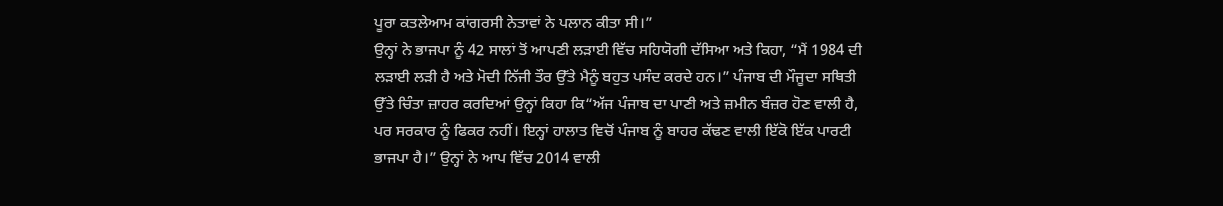ਪੂਰਾ ਕਤਲੇਆਮ ਕਾਂਗਰਸੀ ਨੇਤਾਵਾਂ ਨੇ ਪਲਾਨ ਕੀਤਾ ਸੀ।”
ਉਨ੍ਹਾਂ ਨੇ ਭਾਜਪਾ ਨੂੰ 42 ਸਾਲਾਂ ਤੋਂ ਆਪਣੀ ਲੜਾਈ ਵਿੱਚ ਸਹਿਯੋਗੀ ਦੱਸਿਆ ਅਤੇ ਕਿਹਾ, “ਮੈਂ 1984 ਦੀ ਲੜਾਈ ਲੜੀ ਹੈ ਅਤੇ ਮੋਦੀ ਨਿੱਜੀ ਤੌਰ ਉੱਤੇ ਮੈਨੂੰ ਬਹੁਤ ਪਸੰਦ ਕਰਦੇ ਹਨ।” ਪੰਜਾਬ ਦੀ ਮੌਜੂਦਾ ਸਥਿਤੀ ਉੱਤੇ ਚਿੰਤਾ ਜ਼ਾਹਰ ਕਰਦਿਆਂ ਉਨ੍ਹਾਂ ਕਿਹਾ ਕਿ“ਅੱਜ ਪੰਜਾਬ ਦਾ ਪਾਣੀ ਅਤੇ ਜ਼ਮੀਨ ਬੰਜ਼ਰ ਹੋਣ ਵਾਲੀ ਹੈ, ਪਰ ਸਰਕਾਰ ਨੂੰ ਫਿਕਰ ਨਹੀਂ। ਇਨ੍ਹਾਂ ਹਾਲਾਤ ਵਿਚੋਂ ਪੰਜਾਬ ਨੂੰ ਬਾਹਰ ਕੱਢਣ ਵਾਲੀ ਇੱਕੋ ਇੱਕ ਪਾਰਟੀ ਭਾਜਪਾ ਹੈ।” ਉਨ੍ਹਾਂ ਨੇ ਆਪ ਵਿੱਚ 2014 ਵਾਲੀ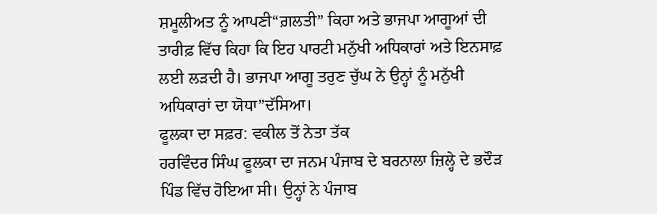ਸ਼ਮੂਲੀਅਤ ਨੂੰ ਆਪਣੀ“ਗ਼ਲਤੀ” ਕਿਹਾ ਅਤੇ ਭਾਜਪਾ ਆਗੂਆਂ ਦੀ ਤਾਰੀਫ਼ ਵਿੱਚ ਕਿਹਾ ਕਿ ਇਹ ਪਾਰਟੀ ਮਨੁੱਖੀ ਅਧਿਕਾਰਾਂ ਅਤੇ ਇਨਸਾਫ਼ ਲਈ ਲੜਦੀ ਹੈ। ਭਾਜਪਾ ਆਗੂ ਤਰੁਣ ਚੁੱਘ ਨੇ ਉਨ੍ਹਾਂ ਨੂੰ ਮਨੁੱਖੀ ਅਧਿਕਾਰਾਂ ਦਾ ਯੋਧਾ”ਦੱਸਿਆ।
ਫੂਲਕਾ ਦਾ ਸਫ਼ਰ: ਵਕੀਲ ਤੋਂ ਨੇਤਾ ਤੱਕ
ਹਰਵਿੰਦਰ ਸਿੰਘ ਫੂਲਕਾ ਦਾ ਜਨਮ ਪੰਜਾਬ ਦੇ ਬਰਨਾਲਾ ਜ਼ਿਲ੍ਹੇ ਦੇ ਭਦੌੜ ਪਿੰਡ ਵਿੱਚ ਹੋਇਆ ਸੀ। ਉਨ੍ਹਾਂ ਨੇ ਪੰਜਾਬ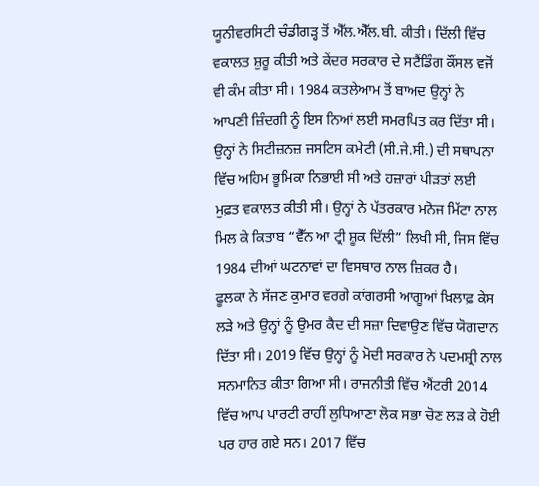ਯੂਨੀਵਰਸਿਟੀ ਚੰਡੀਗੜ੍ਹ ਤੋਂ ਐੱਲ.ਐੱਲ.ਬੀ. ਕੀਤੀ। ਦਿੱਲੀ ਵਿੱਚ ਵਕਾਲਤ ਸ਼ੁਰੂ ਕੀਤੀ ਅਤੇ ਕੇਂਦਰ ਸਰਕਾਰ ਦੇ ਸਟੈਂਡਿੰਗ ਕੌਂਸਲ ਵਜੋਂ ਵੀ ਕੰਮ ਕੀਤਾ ਸੀ। 1984 ਕਤਲੇਆਮ ਤੋਂ ਬਾਅਦ ਉਨ੍ਹਾਂ ਨੇ ਆਪਣੀ ਜ਼ਿੰਦਗੀ ਨੂੰ ਇਸ ਨਿਆਂ ਲਈ ਸਮਰਪਿਤ ਕਰ ਦਿੱਤਾ ਸੀ। ਉਨ੍ਹਾਂ ਨੇ ਸਿਟੀਜ਼ਨਜ਼ ਜਸਟਿਸ ਕਮੇਟੀ (ਸੀ.ਜੇ.ਸੀ.) ਦੀ ਸਥਾਪਨਾ ਵਿੱਚ ਅਹਿਮ ਭੂਮਿਕਾ ਨਿਭਾਈ ਸੀ ਅਤੇ ਹਜ਼ਾਰਾਂ ਪੀੜਤਾਂ ਲਈ ਮੁਫ਼ਤ ਵਕਾਲਤ ਕੀਤੀ ਸੀ। ਉਨ੍ਹਾਂ ਨੇ ਪੱਤਰਕਾਰ ਮਨੋਜ ਮਿੱਟਾ ਨਾਲ ਮਿਲ ਕੇ ਕਿਤਾਬ “ਵੈੱਨ ਆ ਟ੍ਰੀ ਸ਼ੂਕ ਦਿੱਲੀ” ਲਿਖੀ ਸੀ, ਜਿਸ ਵਿੱਚ 1984 ਦੀਆਂ ਘਟਨਾਵਾਂ ਦਾ ਵਿਸਥਾਰ ਨਾਲ ਜ਼ਿਕਰ ਹੈ।
ਫੂਲਕਾ ਨੇ ਸੱਜਣ ਕੁਮਾਰ ਵਰਗੇ ਕਾਂਗਰਸੀ ਆਗੂਆਂ ਖ਼ਿਲਾਫ਼ ਕੇਸ ਲੜੇ ਅਤੇ ਉਨ੍ਹਾਂ ਨੂੰ ਉਮਰ ਕੈਦ ਦੀ ਸਜ਼ਾ ਦਿਵਾਉਣ ਵਿੱਚ ਯੋਗਦਾਨ ਦਿੱਤਾ ਸੀ। 2019 ਵਿੱਚ ਉਨ੍ਹਾਂ ਨੂੰ ਮੋਦੀ ਸਰਕਾਰ ਨੇ ਪਦਮਸ਼੍ਰੀ ਨਾਲ ਸਨਮਾਨਿਤ ਕੀਤਾ ਗਿਆ ਸੀ। ਰਾਜਨੀਤੀ ਵਿੱਚ ਐਂਟਰੀ 2014 ਵਿੱਚ ਆਪ ਪਾਰਟੀ ਰਾਹੀਂ ਲੁਧਿਆਣਾ ਲੋਕ ਸਭਾ ਚੋਣ ਲੜ ਕੇ ਹੋਈ ਪਰ ਹਾਰ ਗਏ ਸਨ। 2017 ਵਿੱਚ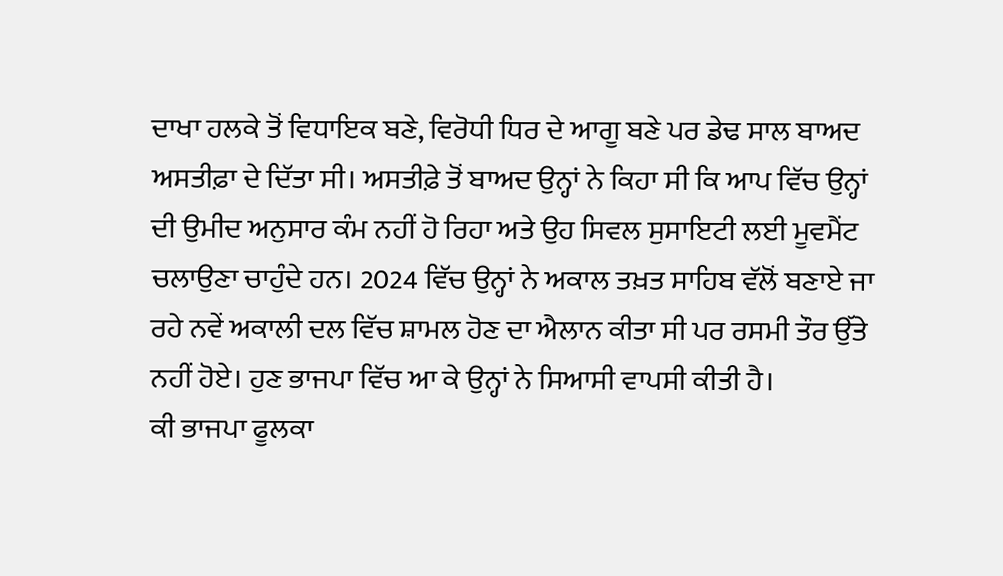ਦਾਖਾ ਹਲਕੇ ਤੋਂ ਵਿਧਾਇਕ ਬਣੇ, ਵਿਰੋਧੀ ਧਿਰ ਦੇ ਆਗੂ ਬਣੇ ਪਰ ਡੇਢ ਸਾਲ ਬਾਅਦ ਅਸਤੀਫ਼ਾ ਦੇ ਦਿੱਤਾ ਸੀ। ਅਸਤੀਫ਼ੇ ਤੋਂ ਬਾਅਦ ਉਨ੍ਹਾਂ ਨੇ ਕਿਹਾ ਸੀ ਕਿ ਆਪ ਵਿੱਚ ਉਨ੍ਹਾਂ ਦੀ ਉਮੀਦ ਅਨੁਸਾਰ ਕੰਮ ਨਹੀਂ ਹੋ ਰਿਹਾ ਅਤੇ ਉਹ ਸਿਵਲ ਸੁਸਾਇਟੀ ਲਈ ਮੂਵਮੈਂਟ ਚਲਾਉਣਾ ਚਾਹੁੰਦੇ ਹਨ। 2024 ਵਿੱਚ ਉਨ੍ਹਾਂ ਨੇ ਅਕਾਲ ਤਖ਼ਤ ਸਾਹਿਬ ਵੱਲੋਂ ਬਣਾਏ ਜਾ ਰਹੇ ਨਵੇਂ ਅਕਾਲੀ ਦਲ ਵਿੱਚ ਸ਼ਾਮਲ ਹੋਣ ਦਾ ਐਲਾਨ ਕੀਤਾ ਸੀ ਪਰ ਰਸਮੀ ਤੌਰ ਉੱਤੇ ਨਹੀਂ ਹੋਏ। ਹੁਣ ਭਾਜਪਾ ਵਿੱਚ ਆ ਕੇ ਉਨ੍ਹਾਂ ਨੇ ਸਿਆਸੀ ਵਾਪਸੀ ਕੀਤੀ ਹੈ।
ਕੀ ਭਾਜਪਾ ਫੂਲਕਾ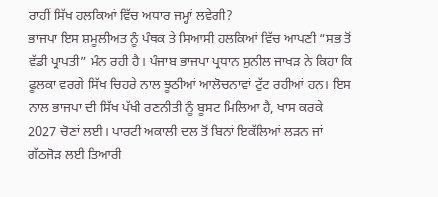ਰਾਹੀਂ ਸਿੱਖ ਹਲਕਿਆਂ ਵਿੱਚ ਅਧਾਰ ਜਮ੍ਹਾਂ ਲਵੇਗੀ?
ਭਾਜਪਾ ਇਸ ਸ਼ਮੂਲੀਅਤ ਨੂੰ ਪੰਥਕ ਤੇ ਸਿਆਸੀ ਹਲਕਿਆਂ ਵਿੱਚ ਆਪਣੀ “ਸਭ ਤੋਂ ਵੱਡੀ ਪ੍ਰਾਪਤੀ” ਮੰਨ ਰਹੀ ਹੈ। ਪੰਜਾਬ ਭਾਜਪਾ ਪ੍ਰਧਾਨ ਸੁਨੀਲ ਜਾਖੜ ਨੇ ਕਿਹਾ ਕਿ ਫੂਲਕਾ ਵਰਗੇ ਸਿੱਖ ਚਿਹਰੇ ਨਾਲ ਝੂਠੀਆਂ ਆਲੋਚਨਾਵਾਂ ਟੁੱਟ ਰਹੀਆਂ ਹਨ। ਇਸ ਨਾਲ ਭਾਜਪਾ ਦੀ ਸਿੱਖ ਪੱਖੀ ਰਣਨੀਤੀ ਨੂੰ ਬੂਸਟ ਮਿਲਿਆ ਹੈ, ਖਾਸ ਕਰਕੇ 2027 ਚੋਣਾਂ ਲਈ। ਪਾਰਟੀ ਅਕਾਲੀ ਦਲ ਤੋਂ ਬਿਨਾਂ ਇਕੱਲਿਆਂ ਲੜਨ ਜਾਂ ਗੱਠਜੋੜ ਲਈ ਤਿਆਰੀ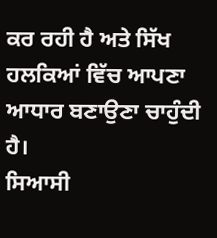ਕਰ ਰਹੀ ਹੈ ਅਤੇ ਸਿੱਖ ਹਲਕਿਆਂ ਵਿੱਚ ਆਪਣਾ ਆਧਾਰ ਬਣਾਉਣਾ ਚਾਹੁੰਦੀ ਹੈ।
ਸਿਆਸੀ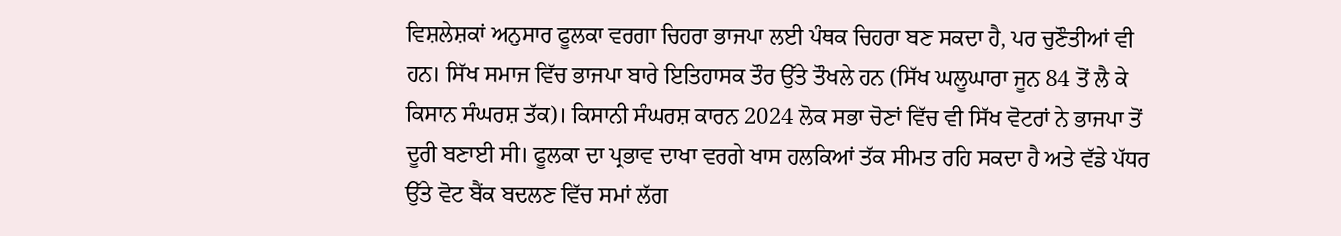ਵਿਸ਼ਲੇਸ਼ਕਾਂ ਅਨੁਸਾਰ ਫੂਲਕਾ ਵਰਗਾ ਚਿਹਰਾ ਭਾਜਪਾ ਲਈ ਪੰਥਕ ਚਿਹਰਾ ਬਣ ਸਕਦਾ ਹੈ, ਪਰ ਚੁਣੌਤੀਆਂ ਵੀ ਹਨ। ਸਿੱਖ ਸਮਾਜ ਵਿੱਚ ਭਾਜਪਾ ਬਾਰੇ ਇਤਿਹਾਸਕ ਤੌਰ ਉੱਤੇ ਤੌਖਲੇ ਹਨ (ਸਿੱਖ ਘਲੂਘਾਰਾ ਜੂਨ 84 ਤੋਂ ਲੈ ਕੇ ਕਿਸਾਨ ਸੰਘਰਸ਼ ਤੱਕ)। ਕਿਸਾਨੀ ਸੰਘਰਸ਼ ਕਾਰਨ 2024 ਲੋਕ ਸਭਾ ਚੋਣਾਂ ਵਿੱਚ ਵੀ ਸਿੱਖ ਵੋਟਰਾਂ ਨੇ ਭਾਜਪਾ ਤੋਂ ਦੂਰੀ ਬਣਾਈ ਸੀ। ਫੂਲਕਾ ਦਾ ਪ੍ਰਭਾਵ ਦਾਖਾ ਵਰਗੇ ਖਾਸ ਹਲਕਿਆਂ ਤੱਕ ਸੀਮਤ ਰਹਿ ਸਕਦਾ ਹੈ ਅਤੇ ਵੱਡੇ ਪੱਧਰ ਉੱਤੇ ਵੋਟ ਬੈਂਕ ਬਦਲਣ ਵਿੱਚ ਸਮਾਂ ਲੱਗ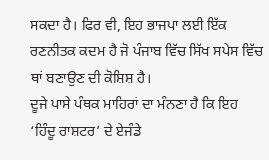ਸਕਦਾ ਹੈ। ਫਿਰ ਵੀ, ਇਹ ਭਾਜਪਾ ਲਈ ਇੱਕ ਰਣਨੀਤਕ ਕਦਮ ਹੈ ਜੋ ਪੰਜਾਬ ਵਿੱਚ ਸਿੱਖ ਸਪੇਸ ਵਿੱਚ ਥਾਂ ਬਣਾਉਣ ਦੀ ਕੋਸ਼ਿਸ਼ ਹੈ।
ਦੂਜੇ ਪਾਸੇ ਪੰਥਕ ਮਾਹਿਰਾਂ ਦਾ ਮੰਨਣਾ ਹੈ ਕਿ ਇਹ ‘ਹਿੰਦੂ ਰਾਸ਼ਟਰ’ ਦੇ ਏਜੰਡੇ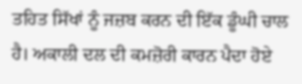ਤਹਿਤ ਸਿੱਖਾਂ ਨੂੰ ਜਜ਼ਬ ਕਰਨ ਦੀ ਇੱਕ ਡੂੰਘੀ ਚਾਲ ਹੈ। ਅਕਾਲੀ ਦਲ ਦੀ ਕਮਜ਼ੋਰੀ ਕਾਰਨ ਪੈਦਾ ਹੋਏ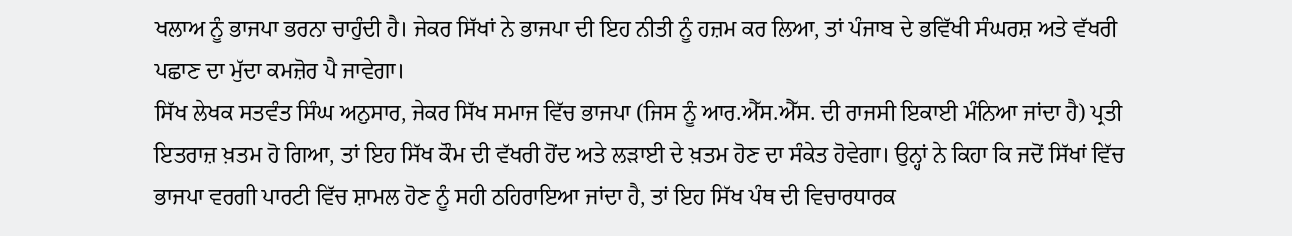ਖਲਾਅ ਨੂੰ ਭਾਜਪਾ ਭਰਨਾ ਚਾਹੁੰਦੀ ਹੈ। ਜੇਕਰ ਸਿੱਖਾਂ ਨੇ ਭਾਜਪਾ ਦੀ ਇਹ ਨੀਤੀ ਨੂੰ ਹਜ਼ਮ ਕਰ ਲਿਆ, ਤਾਂ ਪੰਜਾਬ ਦੇ ਭਵਿੱਖੀ ਸੰਘਰਸ਼ ਅਤੇ ਵੱਖਰੀ ਪਛਾਣ ਦਾ ਮੁੱਦਾ ਕਮਜ਼ੋਰ ਪੈ ਜਾਵੇਗਾ।
ਸਿੱਖ ਲੇਖਕ ਸਤਵੰਤ ਸਿੰਘ ਅਨੁਸਾਰ, ਜੇਕਰ ਸਿੱਖ ਸਮਾਜ ਵਿੱਚ ਭਾਜਪਾ (ਜਿਸ ਨੂੰ ਆਰ.ਐੱਸ.ਐੱਸ. ਦੀ ਰਾਜਸੀ ਇਕਾਈ ਮੰਨਿਆ ਜਾਂਦਾ ਹੈ) ਪ੍ਰਤੀ ਇਤਰਾਜ਼ ਖ਼ਤਮ ਹੋ ਗਿਆ, ਤਾਂ ਇਹ ਸਿੱਖ ਕੌਮ ਦੀ ਵੱਖਰੀ ਹੋਂਦ ਅਤੇ ਲੜਾਈ ਦੇ ਖ਼ਤਮ ਹੋਣ ਦਾ ਸੰਕੇਤ ਹੋਵੇਗਾ। ਉਨ੍ਹਾਂ ਨੇ ਕਿਹਾ ਕਿ ਜਦੋਂ ਸਿੱਖਾਂ ਵਿੱਚ ਭਾਜਪਾ ਵਰਗੀ ਪਾਰਟੀ ਵਿੱਚ ਸ਼ਾਮਲ ਹੋਣ ਨੂੰ ਸਹੀ ਠਹਿਰਾਇਆ ਜਾਂਦਾ ਹੈ, ਤਾਂ ਇਹ ਸਿੱਖ ਪੰਥ ਦੀ ਵਿਚਾਰਧਾਰਕ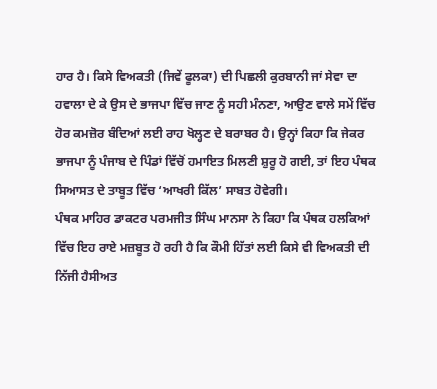ਹਾਰ ਹੈ। ਕਿਸੇ ਵਿਅਕਤੀ (ਜਿਵੇਂ ਫੂਲਕਾ) ਦੀ ਪਿਛਲੀ ਕੁਰਬਾਨੀ ਜਾਂ ਸੇਵਾ ਦਾ ਹਵਾਲਾ ਦੇ ਕੇ ਉਸ ਦੇ ਭਾਜਪਾ ਵਿੱਚ ਜਾਣ ਨੂੰ ਸਹੀ ਮੰਨਣਾ, ਆਉਣ ਵਾਲੇ ਸਮੇਂ ਵਿੱਚ ਹੋਰ ਕਮਜ਼ੋਰ ਬੰਦਿਆਂ ਲਈ ਰਾਹ ਖੋਲ੍ਹਣ ਦੇ ਬਰਾਬਰ ਹੈ। ਉਨ੍ਹਾਂ ਕਿਹਾ ਕਿ ਜੇਕਰ ਭਾਜਪਾ ਨੂੰ ਪੰਜਾਬ ਦੇ ਪਿੰਡਾਂ ਵਿੱਚੋਂ ਹਮਾਇਤ ਮਿਲਣੀ ਸ਼ੁਰੂ ਹੋ ਗਈ, ਤਾਂ ਇਹ ਪੰਥਕ ਸਿਆਸਤ ਦੇ ਤਾਬੂਤ ਵਿੱਚ ‘ਆਖਰੀ ਕਿੱਲ’ ਸਾਬਤ ਹੋਵੇਗੀ।
ਪੰਥਕ ਮਾਹਿਰ ਡਾਕਟਰ ਪਰਮਜੀਤ ਸਿੰਘ ਮਾਨਸਾ ਨੇ ਕਿਹਾ ਕਿ ਪੰਥਕ ਹਲਕਿਆਂ ਵਿੱਚ ਇਹ ਰਾਏ ਮਜ਼ਬੂਤ ਹੋ ਰਹੀ ਹੈ ਕਿ ਕੌਮੀ ਹਿੱਤਾਂ ਲਈ ਕਿਸੇ ਵੀ ਵਿਅਕਤੀ ਦੀ ਨਿੱਜੀ ਹੈਸੀਅਤ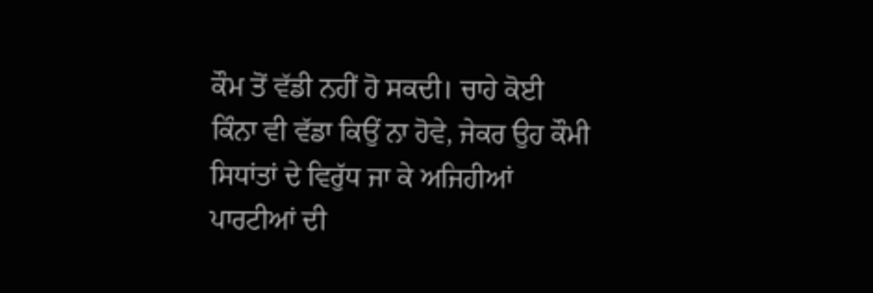ਕੌਮ ਤੋਂ ਵੱਡੀ ਨਹੀਂ ਹੋ ਸਕਦੀ। ਚਾਹੇ ਕੋਈ ਕਿੰਨਾ ਵੀ ਵੱਡਾ ਕਿਉਂ ਨਾ ਹੋਵੇ, ਜੇਕਰ ਉਹ ਕੌਮੀ ਸਿਧਾਂਤਾਂ ਦੇ ਵਿਰੁੱਧ ਜਾ ਕੇ ਅਜਿਹੀਆਂ ਪਾਰਟੀਆਂ ਦੀ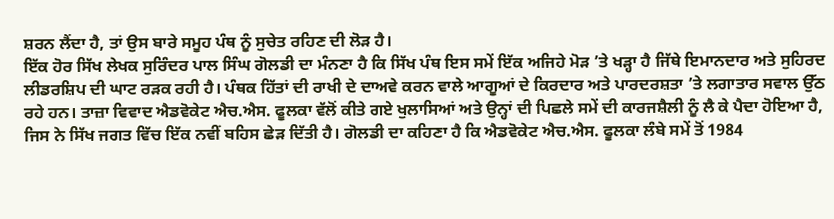ਸ਼ਰਨ ਲੈਂਦਾ ਹੈ, ਤਾਂ ਉਸ ਬਾਰੇ ਸਮੂਹ ਪੰਥ ਨੂੰ ਸੁਚੇਤ ਰਹਿਣ ਦੀ ਲੋੜ ਹੈ।
ਇੱਕ ਹੋਰ ਸਿੱਖ ਲੇਖਕ ਸੁਰਿੰਦਰ ਪਾਲ ਸਿੰਘ ਗੋਲਡੀ ਦਾ ਮੰਨਣਾ ਹੈ ਕਿ ਸਿੱਖ ਪੰਥ ਇਸ ਸਮੇਂ ਇੱਕ ਅਜਿਹੇ ਮੋੜ ’ਤੇ ਖੜ੍ਹਾ ਹੈ ਜਿੱਥੇ ਇਮਾਨਦਾਰ ਅਤੇ ਸੁਹਿਰਦ ਲੀਡਰਸ਼ਿਪ ਦੀ ਘਾਟ ਰੜਕ ਰਹੀ ਹੈ। ਪੰਥਕ ਹਿੱਤਾਂ ਦੀ ਰਾਖੀ ਦੇ ਦਾਅਵੇ ਕਰਨ ਵਾਲੇ ਆਗੂਆਂ ਦੇ ਕਿਰਦਾਰ ਅਤੇ ਪਾਰਦਰਸ਼ਤਾ ’ਤੇ ਲਗਾਤਾਰ ਸਵਾਲ ਉੱਠ ਰਹੇ ਹਨ। ਤਾਜ਼ਾ ਵਿਵਾਦ ਐਡਵੋਕੇਟ ਐਚ.ਐਸ. ਫੂਲਕਾ ਵੱਲੋਂ ਕੀਤੇ ਗਏ ਖੁਲਾਸਿਆਂ ਅਤੇ ਉਨ੍ਹਾਂ ਦੀ ਪਿਛਲੇ ਸਮੇਂ ਦੀ ਕਾਰਜਸ਼ੈਲੀ ਨੂੰ ਲੈ ਕੇ ਪੈਦਾ ਹੋਇਆ ਹੈ, ਜਿਸ ਨੇ ਸਿੱਖ ਜਗਤ ਵਿੱਚ ਇੱਕ ਨਵੀਂ ਬਹਿਸ ਛੇੜ ਦਿੱਤੀ ਹੈ। ਗੋਲਡੀ ਦਾ ਕਹਿਣਾ ਹੈ ਕਿ ਐਡਵੋਕੇਟ ਐਚ.ਐਸ. ਫੂਲਕਾ ਲੰਬੇ ਸਮੇਂ ਤੋਂ 1984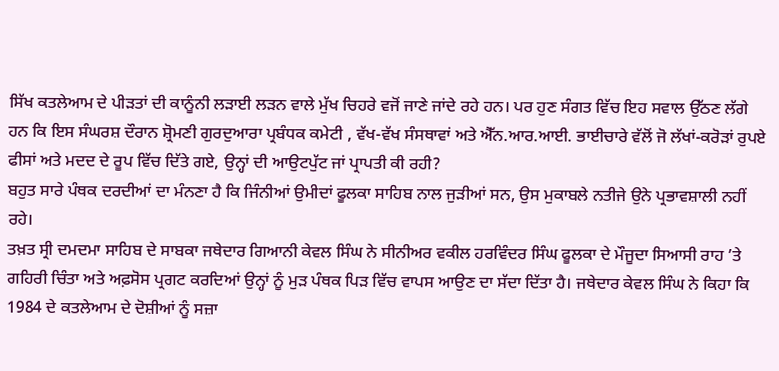ਸਿੱਖ ਕਤਲੇਆਮ ਦੇ ਪੀੜਤਾਂ ਦੀ ਕਾਨੂੰਨੀ ਲੜਾਈ ਲੜਨ ਵਾਲੇ ਮੁੱਖ ਚਿਹਰੇ ਵਜੋਂ ਜਾਣੇ ਜਾਂਦੇ ਰਹੇ ਹਨ। ਪਰ ਹੁਣ ਸੰਗਤ ਵਿੱਚ ਇਹ ਸਵਾਲ ਉੱਠਣ ਲੱਗੇ ਹਨ ਕਿ ਇਸ ਸੰਘਰਸ਼ ਦੌਰਾਨ ਸ਼੍ਰੋਮਣੀ ਗੁਰਦੁਆਰਾ ਪ੍ਰਬੰਧਕ ਕਮੇਟੀ , ਵੱਖ-ਵੱਖ ਸੰਸਥਾਵਾਂ ਅਤੇ ਐੱਨ.ਆਰ.ਆਈ. ਭਾਈਚਾਰੇ ਵੱਲੋਂ ਜੋ ਲੱਖਾਂ-ਕਰੋੜਾਂ ਰੁਪਏ ਫੀਸਾਂ ਅਤੇ ਮਦਦ ਦੇ ਰੂਪ ਵਿੱਚ ਦਿੱਤੇ ਗਏ, ਉਨ੍ਹਾਂ ਦੀ ਆਉਟਪੁੱਟ ਜਾਂ ਪ੍ਰਾਪਤੀ ਕੀ ਰਹੀ?
ਬਹੁਤ ਸਾਰੇ ਪੰਥਕ ਦਰਦੀਆਂ ਦਾ ਮੰਨਣਾ ਹੈ ਕਿ ਜਿੰਨੀਆਂ ਉਮੀਦਾਂ ਫੂਲਕਾ ਸਾਹਿਬ ਨਾਲ ਜੁੜੀਆਂ ਸਨ, ਉਸ ਮੁਕਾਬਲੇ ਨਤੀਜੇ ਉਨੇ ਪ੍ਰਭਾਵਸ਼ਾਲੀ ਨਹੀਂ ਰਹੇ।
ਤਖ਼ਤ ਸ੍ਰੀ ਦਮਦਮਾ ਸਾਹਿਬ ਦੇ ਸਾਬਕਾ ਜਥੇਦਾਰ ਗਿਆਨੀ ਕੇਵਲ ਸਿੰਘ ਨੇ ਸੀਨੀਅਰ ਵਕੀਲ ਹਰਵਿੰਦਰ ਸਿੰਘ ਫੂਲਕਾ ਦੇ ਮੌਜੂਦਾ ਸਿਆਸੀ ਰਾਹ ’ਤੇ ਗਹਿਰੀ ਚਿੰਤਾ ਅਤੇ ਅਫ਼ਸੋਸ ਪ੍ਰਗਟ ਕਰਦਿਆਂ ਉਨ੍ਹਾਂ ਨੂੰ ਮੁੜ ਪੰਥਕ ਪਿੜ ਵਿੱਚ ਵਾਪਸ ਆਉਣ ਦਾ ਸੱਦਾ ਦਿੱਤਾ ਹੈ। ਜਥੇਦਾਰ ਕੇਵਲ ਸਿੰਘ ਨੇ ਕਿਹਾ ਕਿ 1984 ਦੇ ਕਤਲੇਆਮ ਦੇ ਦੋਸ਼ੀਆਂ ਨੂੰ ਸਜ਼ਾ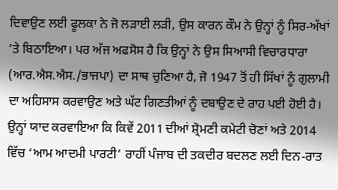ਦਿਵਾਉਣ ਲਈ ਫੂਲਕਾ ਨੇ ਜੋ ਲੜਾਈ ਲੜੀ, ਉਸ ਕਾਰਨ ਕੌਮ ਨੇ ਉਨ੍ਹਾਂ ਨੂੰ ਸਿਰ-ਅੱਖਾਂ ’ਤੇ ਬਿਠਾਇਆ। ਪਰ ਅੱਜ ਅਫਸੋਸ ਹੈ ਕਿ ਉਨ੍ਹਾਂ ਨੇ ਉਸ ਸਿਆਸੀ ਵਿਚਾਰਧਾਰਾ (ਆਰ.ਐਸ.ਐਸ./ਭਾਜਪਾ) ਦਾ ਸਾਥ ਚੁਣਿਆ ਹੈ, ਜੋ 1947 ਤੋਂ ਹੀ ਸਿੱਖਾਂ ਨੂੰ ਗੁਲਾਮੀ ਦਾ ਅਹਿਸਾਸ ਕਰਵਾਉਣ ਅਤੇ ਘੱਟ ਗਿਣਤੀਆਂ ਨੂੰ ਦਬਾਉਣ ਦੇ ਰਾਹ ਪਈ ਹੋਈ ਹੈ। ਉਨ੍ਹਾਂ ਯਾਦ ਕਰਵਾਇਆ ਕਿ ਕਿਵੇਂ 2011 ਦੀਆਂ ਸ਼੍ਰੋਮਣੀ ਕਮੇਟੀ ਚੋਣਾਂ ਅਤੇ 2014 ਵਿੱਚ ‘ਆਮ ਆਦਮੀ ਪਾਰਟੀ’ ਰਾਹੀਂ ਪੰਜਾਬ ਦੀ ਤਕਦੀਰ ਬਦਲਣ ਲਈ ਦਿਨ-ਰਾਤ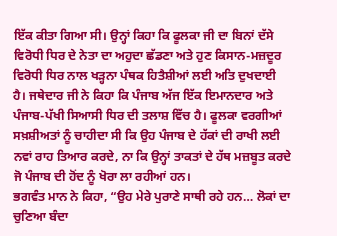ਇੱਕ ਕੀਤਾ ਗਿਆ ਸੀ। ਉਨ੍ਹਾਂ ਕਿਹਾ ਕਿ ਫੂਲਕਾ ਜੀ ਦਾ ਬਿਨਾਂ ਦੱਸੇ ਵਿਰੋਧੀ ਧਿਰ ਦੇ ਨੇਤਾ ਦਾ ਅਹੁਦਾ ਛੱਡਣਾ ਅਤੇ ਹੁਣ ਕਿਸਾਨ-ਮਜ਼ਦੂਰ ਵਿਰੋਧੀ ਧਿਰ ਨਾਲ ਖੜ੍ਹਨਾ ਪੰਥਕ ਹਿਤੈਸ਼ੀਆਂ ਲਈ ਅਤਿ ਦੁਖਦਾਈ ਹੈ। ਜਥੇਦਾਰ ਜੀ ਨੇ ਕਿਹਾ ਕਿ ਪੰਜਾਬ ਅੱਜ ਇੱਕ ਇਮਾਨਦਾਰ ਅਤੇ ਪੰਜਾਬ-ਪੱਖੀ ਸਿਆਸੀ ਧਿਰ ਦੀ ਤਲਾਸ਼ ਵਿੱਚ ਹੈ। ਫੂਲਕਾ ਵਰਗੀਆਂ ਸਖ਼ਸ਼ੀਅਤਾਂ ਨੂੰ ਚਾਹੀਦਾ ਸੀ ਕਿ ਉਹ ਪੰਜਾਬ ਦੇ ਹੱਕਾਂ ਦੀ ਰਾਖੀ ਲਈ ਨਵਾਂ ਰਾਹ ਤਿਆਰ ਕਰਦੇ, ਨਾ ਕਿ ਉਨ੍ਹਾਂ ਤਾਕਤਾਂ ਦੇ ਹੱਥ ਮਜ਼ਬੂਤ ਕਰਦੇ ਜੋ ਪੰਜਾਬ ਦੀ ਹੋਂਦ ਨੂੰ ਖੋਰਾ ਲਾ ਰਹੀਆਂ ਹਨ।
ਭਗਵੰਤ ਮਾਨ ਨੇ ਕਿਹਾ, “ਉਹ ਮੇਰੇ ਪੁਰਾਣੇ ਸਾਥੀ ਰਹੇ ਹਨ… ਲੋਕਾਂ ਦਾ ਚੁਣਿਆ ਬੰਦਾ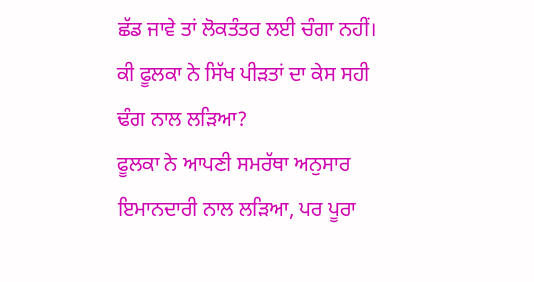ਛੱਡ ਜਾਵੇ ਤਾਂ ਲੋਕਤੰਤਰ ਲਈ ਚੰਗਾ ਨਹੀਂ।
ਕੀ ਫੂਲਕਾ ਨੇ ਸਿੱਖ ਪੀੜਤਾਂ ਦਾ ਕੇਸ ਸਹੀ ਢੰਗ ਨਾਲ ਲੜਿਆ?
ਫੂਲਕਾ ਨੇ ਆਪਣੀ ਸਮਰੱਥਾ ਅਨੁਸਾਰ ਇਮਾਨਦਾਰੀ ਨਾਲ ਲੜਿਆ, ਪਰ ਪੂਰਾ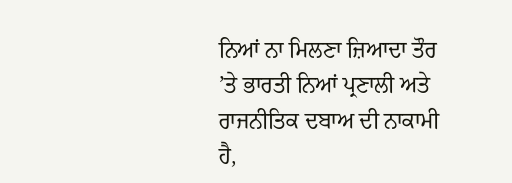ਨਿਆਂ ਨਾ ਮਿਲਣਾ ਜ਼ਿਆਦਾ ਤੌਰ ’ਤੇ ਭਾਰਤੀ ਨਿਆਂ ਪ੍ਰਣਾਲੀ ਅਤੇ ਰਾਜਨੀਤਿਕ ਦਬਾਅ ਦੀ ਨਾਕਾਮੀ ਹੈ,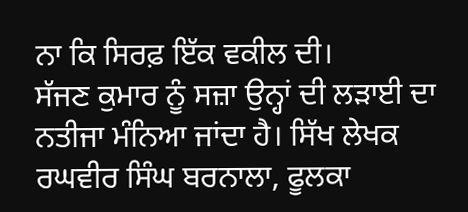ਨਾ ਕਿ ਸਿਰਫ਼ ਇੱਕ ਵਕੀਲ ਦੀ।
ਸੱਜਣ ਕੁਮਾਰ ਨੂੰ ਸਜ਼ਾ ਉਨ੍ਹਾਂ ਦੀ ਲੜਾਈ ਦਾ ਨਤੀਜਾ ਮੰਨਿਆ ਜਾਂਦਾ ਹੈ। ਸਿੱਖ ਲੇਖਕ ਰਘਵੀਰ ਸਿੰਘ ਬਰਨਾਲਾ, ਫੂਲਕਾ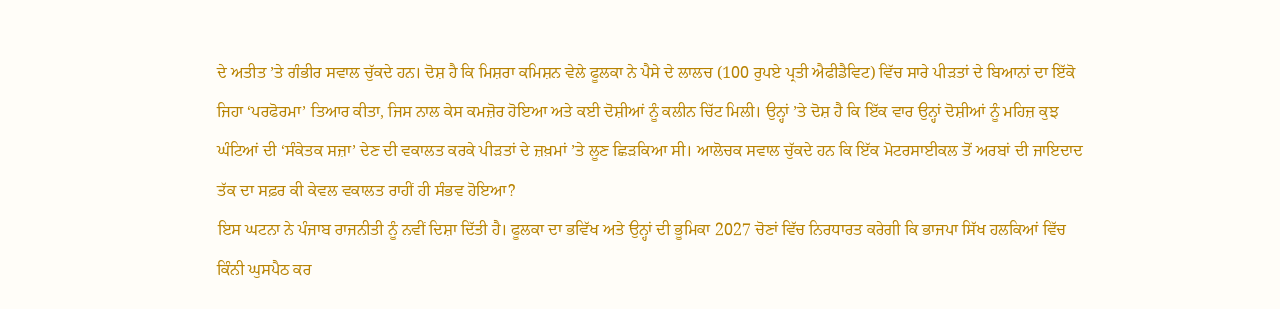ਦੇ ਅਤੀਤ ’ਤੇ ਗੰਭੀਰ ਸਵਾਲ ਚੁੱਕਦੇ ਹਨ। ਦੋਸ਼ ਹੈ ਕਿ ਮਿਸ਼ਰਾ ਕਮਿਸ਼ਨ ਵੇਲੇ ਫੂਲਕਾ ਨੇ ਪੈਸੇ ਦੇ ਲਾਲਚ (100 ਰੁਪਏ ਪ੍ਰਤੀ ਐਫੀਡੈਵਿਟ) ਵਿੱਚ ਸਾਰੇ ਪੀੜਤਾਂ ਦੇ ਬਿਆਨਾਂ ਦਾ ਇੱਕੋ ਜਿਹਾ ‘ਪਰਫੋਰਮਾ’ ਤਿਆਰ ਕੀਤਾ, ਜਿਸ ਨਾਲ ਕੇਸ ਕਮਜ਼ੋਰ ਹੋਇਆ ਅਤੇ ਕਈ ਦੋਸ਼ੀਆਂ ਨੂੰ ਕਲੀਨ ਚਿੱਟ ਮਿਲੀ। ਉਨ੍ਹਾਂ ’ਤੇ ਦੋਸ਼ ਹੈ ਕਿ ਇੱਕ ਵਾਰ ਉਨ੍ਹਾਂ ਦੋਸ਼ੀਆਂ ਨੂੰ ਮਹਿਜ਼ ਕੁਝ ਘੰਟਿਆਂ ਦੀ ‘ਸੰਕੇਤਕ ਸਜ਼ਾ’ ਦੇਣ ਦੀ ਵਕਾਲਤ ਕਰਕੇ ਪੀੜਤਾਂ ਦੇ ਜ਼ਖ਼ਮਾਂ ’ਤੇ ਲੂਣ ਛਿੜਕਿਆ ਸੀ। ਆਲੋਚਕ ਸਵਾਲ ਚੁੱਕਦੇ ਹਨ ਕਿ ਇੱਕ ਮੋਟਰਸਾਈਕਲ ਤੋਂ ਅਰਬਾਂ ਦੀ ਜਾਇਦਾਦ ਤੱਕ ਦਾ ਸਫ਼ਰ ਕੀ ਕੇਵਲ ਵਕਾਲਤ ਰਾਹੀਂ ਹੀ ਸੰਭਵ ਹੋਇਆ?
ਇਸ ਘਟਨਾ ਨੇ ਪੰਜਾਬ ਰਾਜਨੀਤੀ ਨੂੰ ਨਵੀਂ ਦਿਸ਼ਾ ਦਿੱਤੀ ਹੈ। ਫੂਲਕਾ ਦਾ ਭਵਿੱਖ ਅਤੇ ਉਨ੍ਹਾਂ ਦੀ ਭੂਮਿਕਾ 2027 ਚੋਣਾਂ ਵਿੱਚ ਨਿਰਧਾਰਤ ਕਰੇਗੀ ਕਿ ਭਾਜਪਾ ਸਿੱਖ ਹਲਕਿਆਂ ਵਿੱਚ ਕਿੰਨੀ ਘੁਸਪੈਠ ਕਰ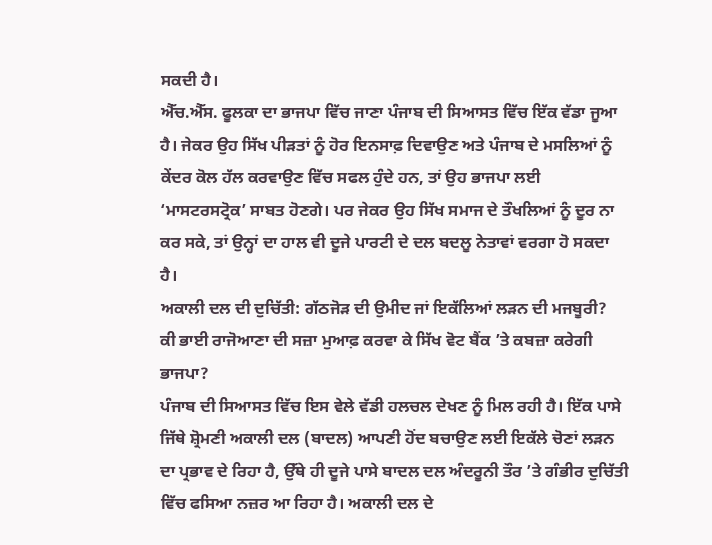ਸਕਦੀ ਹੈ।
ਐੱਚ.ਐੱਸ. ਫੂਲਕਾ ਦਾ ਭਾਜਪਾ ਵਿੱਚ ਜਾਣਾ ਪੰਜਾਬ ਦੀ ਸਿਆਸਤ ਵਿੱਚ ਇੱਕ ਵੱਡਾ ਜੂਆ ਹੈ। ਜੇਕਰ ਉਹ ਸਿੱਖ ਪੀੜਤਾਂ ਨੂੰ ਹੋਰ ਇਨਸਾਫ਼ ਦਿਵਾਉਣ ਅਤੇ ਪੰਜਾਬ ਦੇ ਮਸਲਿਆਂ ਨੂੰ ਕੇਂਦਰ ਕੋਲ ਹੱਲ ਕਰਵਾਉਣ ਵਿੱਚ ਸਫਲ ਹੁੰਦੇ ਹਨ, ਤਾਂ ਉਹ ਭਾਜਪਾ ਲਈ ‘ਮਾਸਟਰਸਟ੍ਰੋਕ’ ਸਾਬਤ ਹੋਣਗੇ। ਪਰ ਜੇਕਰ ਉਹ ਸਿੱਖ ਸਮਾਜ ਦੇ ਤੌਖਲਿਆਂ ਨੂੰ ਦੂਰ ਨਾ ਕਰ ਸਕੇ, ਤਾਂ ਉਨ੍ਹਾਂ ਦਾ ਹਾਲ ਵੀ ਦੂਜੇ ਪਾਰਟੀ ਦੇ ਦਲ ਬਦਲੂ ਨੇਤਾਵਾਂ ਵਰਗਾ ਹੋ ਸਕਦਾ ਹੈ।
ਅਕਾਲੀ ਦਲ ਦੀ ਦੁਚਿੱਤੀ: ਗੱਠਜੋੜ ਦੀ ਉਮੀਦ ਜਾਂ ਇਕੱਲਿਆਂ ਲੜਨ ਦੀ ਮਜਬੂਰੀ?
ਕੀ ਭਾਈ ਰਾਜੋਆਣਾ ਦੀ ਸਜ਼ਾ ਮੁਆਫ਼ ਕਰਵਾ ਕੇ ਸਿੱਖ ਵੋਟ ਬੈਂਕ ’ਤੇ ਕਬਜ਼ਾ ਕਰੇਗੀ ਭਾਜਪਾ?
ਪੰਜਾਬ ਦੀ ਸਿਆਸਤ ਵਿੱਚ ਇਸ ਵੇਲੇ ਵੱਡੀ ਹਲਚਲ ਦੇਖਣ ਨੂੰ ਮਿਲ ਰਹੀ ਹੈ। ਇੱਕ ਪਾਸੇ ਜਿੱਥੇ ਸ਼੍ਰੋਮਣੀ ਅਕਾਲੀ ਦਲ (ਬਾਦਲ) ਆਪਣੀ ਹੋਂਦ ਬਚਾਉਣ ਲਈ ਇਕੱਲੇ ਚੋਣਾਂ ਲੜਨ ਦਾ ਪ੍ਰਭਾਵ ਦੇ ਰਿਹਾ ਹੈ, ਉੱਥੇ ਹੀ ਦੂਜੇ ਪਾਸੇ ਬਾਦਲ ਦਲ ਅੰਦਰੂਨੀ ਤੌਰ ’ਤੇ ਗੰਭੀਰ ਦੁਚਿੱਤੀ ਵਿੱਚ ਫਸਿਆ ਨਜ਼ਰ ਆ ਰਿਹਾ ਹੈ। ਅਕਾਲੀ ਦਲ ਦੇ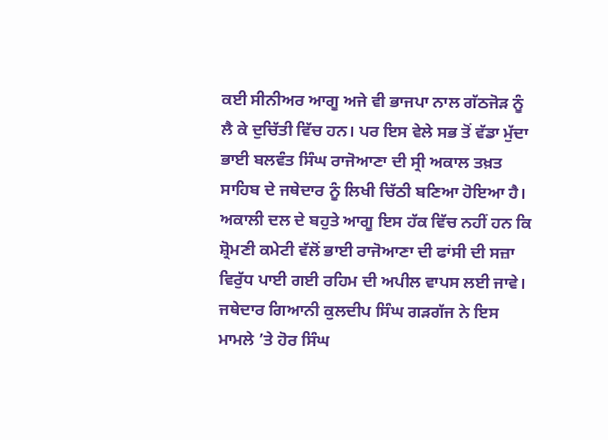ਕਈ ਸੀਨੀਅਰ ਆਗੂ ਅਜੇ ਵੀ ਭਾਜਪਾ ਨਾਲ ਗੱਠਜੋੜ ਨੂੰ ਲੈ ਕੇ ਦੁਚਿੱਤੀ ਵਿੱਚ ਹਨ। ਪਰ ਇਸ ਵੇਲੇ ਸਭ ਤੋਂ ਵੱਡਾ ਮੁੱਦਾ ਭਾਈ ਬਲਵੰਤ ਸਿੰਘ ਰਾਜੋਆਣਾ ਦੀ ਸ੍ਰੀ ਅਕਾਲ ਤਖ਼ਤ ਸਾਹਿਬ ਦੇ ਜਥੇਦਾਰ ਨੂੰ ਲਿਖੀ ਚਿੱਠੀ ਬਣਿਆ ਹੋਇਆ ਹੈ। ਅਕਾਲੀ ਦਲ ਦੇ ਬਹੁਤੇ ਆਗੂ ਇਸ ਹੱਕ ਵਿੱਚ ਨਹੀਂ ਹਨ ਕਿ ਸ਼੍ਰੋਮਣੀ ਕਮੇਟੀ ਵੱਲੋਂ ਭਾਈ ਰਾਜੋਆਣਾ ਦੀ ਫਾਂਸੀ ਦੀ ਸਜ਼ਾ ਵਿਰੁੱਧ ਪਾਈ ਗਈ ਰਹਿਮ ਦੀ ਅਪੀਲ ਵਾਪਸ ਲਈ ਜਾਵੇ। ਜਥੇਦਾਰ ਗਿਆਨੀ ਕੁਲਦੀਪ ਸਿੰਘ ਗੜਗੱਜ ਨੇ ਇਸ ਮਾਮਲੇ ’ਤੇ ਹੋਰ ਸਿੰਘ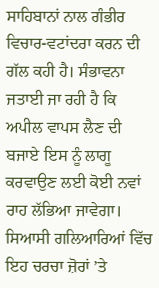ਸਾਹਿਬਾਨਾਂ ਨਾਲ ਗੰਭੀਰ ਵਿਚਾਰ-ਵਟਾਂਦਰਾ ਕਰਨ ਦੀ ਗੱਲ ਕਹੀ ਹੈ। ਸੰਭਾਵਨਾ ਜਤਾਈ ਜਾ ਰਹੀ ਹੈ ਕਿ ਅਪੀਲ ਵਾਪਸ ਲੈਣ ਦੀ ਬਜਾਏ ਇਸ ਨੂੰ ਲਾਗੂ ਕਰਵਾਉਣ ਲਈ ਕੋਈ ਨਵਾਂ ਰਾਹ ਲੱਭਿਆ ਜਾਵੇਗਾ।
ਸਿਆਸੀ ਗਲਿਆਰਿਆਂ ਵਿੱਚ ਇਹ ਚਰਚਾ ਜ਼ੋਰਾਂ ’ਤੇ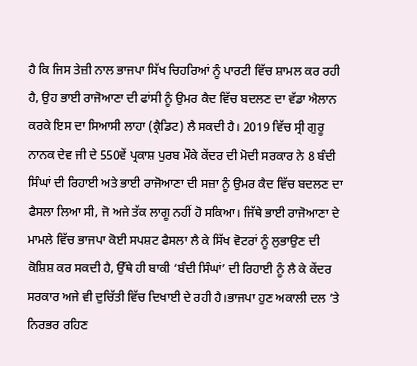ਹੈ ਕਿ ਜਿਸ ਤੇਜ਼ੀ ਨਾਲ ਭਾਜਪਾ ਸਿੱਖ ਚਿਹਰਿਆਂ ਨੂੰ ਪਾਰਟੀ ਵਿੱਚ ਸ਼ਾਮਲ ਕਰ ਰਹੀ ਹੈ, ਉਹ ਭਾਈ ਰਾਜੋਆਣਾ ਦੀ ਫਾਂਸੀ ਨੂੰ ਉਮਰ ਕੈਦ ਵਿੱਚ ਬਦਲਣ ਦਾ ਵੱਡਾ ਐਲਾਨ ਕਰਕੇ ਇਸ ਦਾ ਸਿਆਸੀ ਲਾਹਾ (ਕ੍ਰੈਡਿਟ) ਲੈ ਸਕਦੀ ਹੈ। 2019 ਵਿੱਚ ਸ੍ਰੀ ਗੁਰੂ ਨਾਨਕ ਦੇਵ ਜੀ ਦੇ 550ਵੇਂ ਪ੍ਰਕਾਸ਼ ਪੁਰਬ ਮੌਕੇ ਕੇਂਦਰ ਦੀ ਮੋਦੀ ਸਰਕਾਰ ਨੇ 8 ਬੰਦੀ ਸਿੰਘਾਂ ਦੀ ਰਿਹਾਈ ਅਤੇ ਭਾਈ ਰਾਜੋਆਣਾ ਦੀ ਸਜ਼ਾ ਨੂੰ ਉਮਰ ਕੈਦ ਵਿੱਚ ਬਦਲਣ ਦਾ ਫੈਸਲਾ ਲਿਆ ਸੀ, ਜੋ ਅਜੇ ਤੱਕ ਲਾਗੂ ਨਹੀਂ ਹੋ ਸਕਿਆ। ਜਿੱਥੇ ਭਾਈ ਰਾਜੋਆਣਾ ਦੇ ਮਾਮਲੇ ਵਿੱਚ ਭਾਜਪਾ ਕੋਈ ਸਪਸ਼ਟ ਫੈਸਲਾ ਲੈ ਕੇ ਸਿੱਖ ਵੋਟਰਾਂ ਨੂੰ ਲੁਭਾਉਣ ਦੀ ਕੋਸ਼ਿਸ਼ ਕਰ ਸਕਦੀ ਹੈ, ਉੱਥੇ ਹੀ ਬਾਕੀ ‘ਬੰਦੀ ਸਿੰਘਾਂ’ ਦੀ ਰਿਹਾਈ ਨੂੰ ਲੈ ਕੇ ਕੇਂਦਰ ਸਰਕਾਰ ਅਜੇ ਵੀ ਦੁਚਿੱਤੀ ਵਿੱਚ ਦਿਖਾਈ ਦੇ ਰਹੀ ਹੈ।ਭਾਜਪਾ ਹੁਣ ਅਕਾਲੀ ਦਲ ’ਤੇ ਨਿਰਭਰ ਰਹਿਣ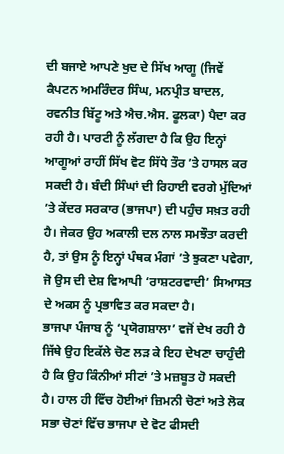ਦੀ ਬਜਾਏ ਆਪਣੇ ਖੁਦ ਦੇ ਸਿੱਖ ਆਗੂ (ਜਿਵੇਂ ਕੈਪਟਨ ਅਮਰਿੰਦਰ ਸਿੰਘ, ਮਨਪ੍ਰੀਤ ਬਾਦਲ, ਰਵਨੀਤ ਬਿੱਟੂ ਅਤੇ ਐਚ.ਐਸ. ਫੂਲਕਾ) ਪੈਦਾ ਕਰ ਰਹੀ ਹੈ। ਪਾਰਟੀ ਨੂੰ ਲੱਗਦਾ ਹੈ ਕਿ ਉਹ ਇਨ੍ਹਾਂ ਆਗੂਆਂ ਰਾਹੀਂ ਸਿੱਖ ਵੋਟ ਸਿੱਧੇ ਤੌਰ ’ਤੇ ਹਾਸਲ ਕਰ ਸਕਦੀ ਹੈ। ਬੰਦੀ ਸਿੰਘਾਂ ਦੀ ਰਿਹਾਈ ਵਰਗੇ ਮੁੱਦਿਆਂ ’ਤੇ ਕੇਂਦਰ ਸਰਕਾਰ (ਭਾਜਪਾ) ਦੀ ਪਹੁੰਚ ਸਖ਼ਤ ਰਹੀ ਹੈ। ਜੇਕਰ ਉਹ ਅਕਾਲੀ ਦਲ ਨਾਲ ਸਮਝੌਤਾ ਕਰਦੀ ਹੈ, ਤਾਂ ਉਸ ਨੂੰ ਇਨ੍ਹਾਂ ਪੰਥਕ ਮੰਗਾਂ ’ਤੇ ਝੁਕਣਾ ਪਵੇਗਾ, ਜੋ ਉਸ ਦੀ ਦੇਸ਼ ਵਿਆਪੀ ‘ਰਾਸ਼ਟਰਵਾਦੀ’ ਸਿਆਸਤ ਦੇ ਅਕਸ ਨੂੰ ਪ੍ਰਭਾਵਿਤ ਕਰ ਸਕਦਾ ਹੈ।
ਭਾਜਪਾ ਪੰਜਾਬ ਨੂੰ ‘ਪ੍ਰਯੋਗਸ਼ਾਲਾ’ ਵਜੋਂ ਦੇਖ ਰਹੀ ਹੈ ਜਿੱਥੇ ਉਹ ਇਕੱਲੇ ਚੋਣ ਲੜ ਕੇ ਇਹ ਦੇਖਣਾ ਚਾਹੁੰਦੀ ਹੈ ਕਿ ਉਹ ਕਿੰਨੀਆਂ ਸੀਟਾਂ ’ਤੇ ਮਜ਼ਬੂਤ ਹੋ ਸਕਦੀ ਹੈ। ਹਾਲ ਹੀ ਵਿੱਚ ਹੋਈਆਂ ਜ਼ਿਮਨੀ ਚੋਣਾਂ ਅਤੇ ਲੋਕ ਸਭਾ ਚੋਣਾਂ ਵਿੱਚ ਭਾਜਪਾ ਦੇ ਵੋਟ ਫੀਸਦੀ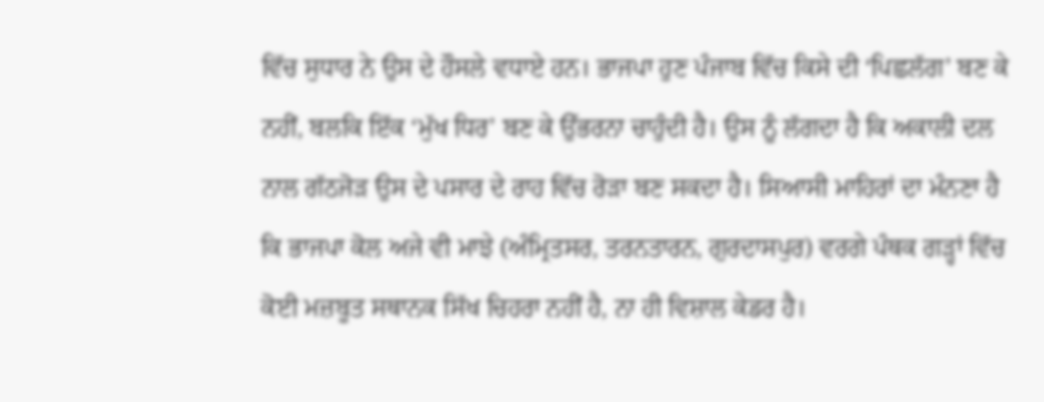ਵਿੱਚ ਸੁਧਾਰ ਨੇ ਉਸ ਦੇ ਹੌਸਲੇ ਵਧਾਏ ਹਨ। ਭਾਜਪਾ ਹੁਣ ਪੰਜਾਬ ਵਿੱਚ ਕਿਸੇ ਦੀ ‘ਪਿਛਲੱਗ’ ਬਣ ਕੇ ਨਹੀਂ, ਬਲਕਿ ਇੱਕ ‘ਮੁੱਖ ਧਿਰ’ ਬਣ ਕੇ ਉੱਭਰਨਾ ਚਾਹੁੰਦੀ ਹੈ। ਉਸ ਨੂੰ ਲੱਗਦਾ ਹੈ ਕਿ ਅਕਾਲੀ ਦਲ ਨਾਲ ਗੱਠਜੋੜ ਉਸ ਦੇ ਪਸਾਰ ਦੇ ਰਾਹ ਵਿੱਚ ਰੋੜਾ ਬਣ ਸਕਦਾ ਹੈ। ਸਿਆਸੀ ਮਾਹਿਰਾਂ ਦਾ ਮੰਨਣਾ ਹੈ ਕਿ ਭਾਜਪਾ ਕੋਲ ਅਜੇ ਵੀ ਮਾਝੇ (ਅੰਮ੍ਰਿਤਸਰ, ਤਰਨਤਾਰਨ, ਗੁਰਦਾਸਪੁਰ) ਵਰਗੇ ਪੰਥਕ ਗੜ੍ਹਾਂ ਵਿੱਚ ਕੋਈ ਮਜ਼ਬੂਤ ਸਥਾਨਕ ਸਿੱਖ ਚਿਹਰਾ ਨਹੀਂ ਹੈ, ਨਾ ਹੀ ਵਿਸ਼ਾਲ ਕੇਡਰ ਹੈ।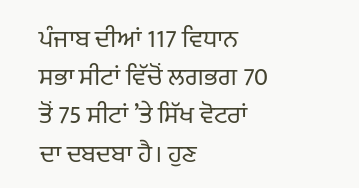ਪੰਜਾਬ ਦੀਆਂ 117 ਵਿਧਾਨ ਸਭਾ ਸੀਟਾਂ ਵਿੱਚੋਂ ਲਗਭਗ 70 ਤੋਂ 75 ਸੀਟਾਂ ’ਤੇ ਸਿੱਖ ਵੋਟਰਾਂ ਦਾ ਦਬਦਬਾ ਹੈ। ਹੁਣ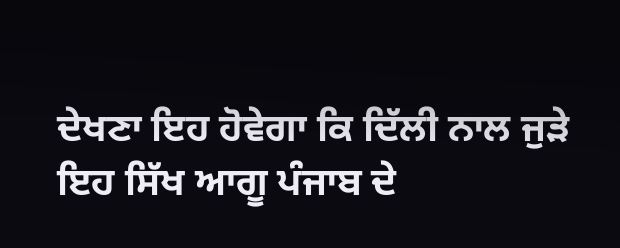ਦੇਖਣਾ ਇਹ ਹੋਵੇਗਾ ਕਿ ਦਿੱਲੀ ਨਾਲ ਜੁੜੇ ਇਹ ਸਿੱਖ ਆਗੂ ਪੰਜਾਬ ਦੇ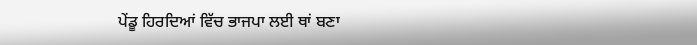ਪੇਂਡੂ ਹਿਰਦਿਆਂ ਵਿੱਚ ਭਾਜਪਾ ਲਈ ਥਾਂ ਬਣਾ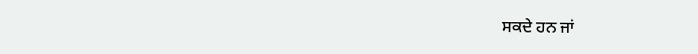ਸਕਦੇ ਹਨ ਜਾਂ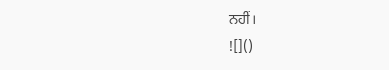ਨਹੀਂ।
![]()